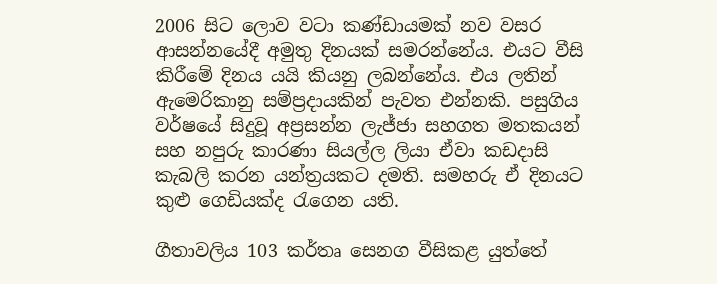2006 සිට ලොව වටා කණ්ඩායමක් නව වසර ආසන්නයේදී අමුතු දිනයක් සමරන්නේය. එයට වීසි කිරීමේ දිනය යයි කියනු ලබන්නේය. එය ලතින් ඇමෙරිකානු සම්ප්‍රදායකින් පැවත එන්නකි. පසුගිය වර්ෂයේ සිදුවූ අප්‍රසන්න ලැජ්ජා සහගත මතකයන් සහ නපුරු කාරණා සියල්ල ලියා ඒවා කඩදාසි කැබලි කරන යන්ත්‍රයකට දමති. සමහරු ඒ දිනයට කුළු ගෙඩියක්ද රැගෙන යති.

ගීතාවලිය 103 කර්තෘ සෙනග වීසිකළ යුත්තේ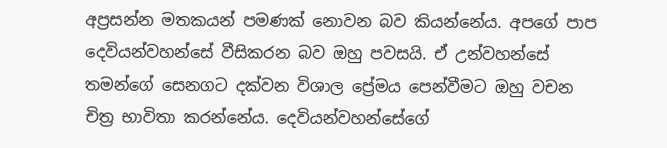අප්‍රසන්න මතකයන් පමණක් නොවන බව කියන්නේය. අපගේ පාප දෙවියන්වහන්සේ වීසිකරන බව ඔහු පවසයි. ඒ උන්වහන්සේ තමන්ගේ සෙනගට දක්වන විශාල ප්‍රේමය පෙන්වීමට ඔහු වචන චිත්‍ර භාවිතා කරන්නේය. දෙවියන්වහන්සේගේ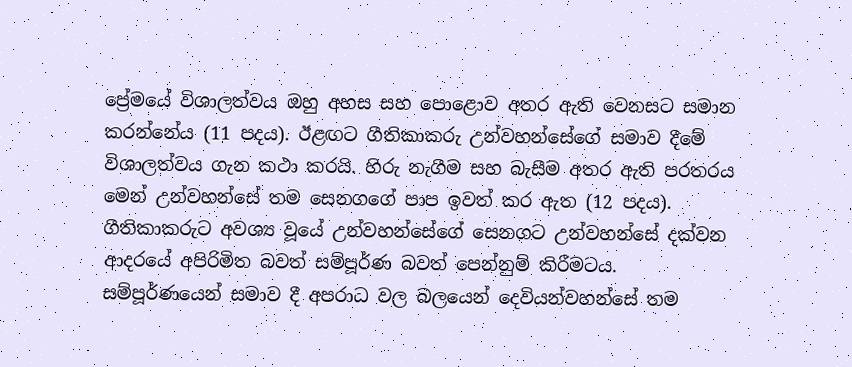ප්‍රේමයේ විශාලත්වය ඔහු අහස සහ පොළොව අතර ඇති වෙනසට සමාන කරන්නේය (11 පදය). ඊළඟට ගීතිකාකරු උන්වහන්සේගේ සමාව දීමේ විශාලත්වය ගැන කථා කරයි. හිරු නැගීම සහ බැසීම අතර ඇති පරතරය මෙන් උන්වහන්සේ තම සෙනගගේ පාප ඉවත් කර ඇත (12 පදය). ගීතිකාකරුට අවශ්‍ය වූයේ උන්වහන්සේගේ සෙනගට උන්වහන්සේ දක්වන ආදරයේ අපිරිමිත බවත් සම්පූර්ණ බවත් පෙන්නුම් කිරීමටය. සම්පූර්ණයෙන් සමාව දී අපරාධ වල බලයෙන් දෙවියන්වහන්සේ තම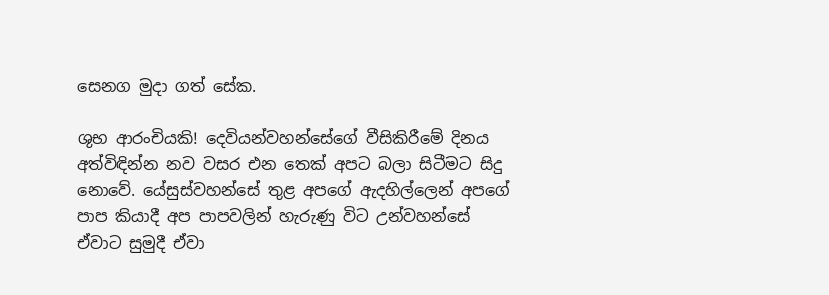සෙනග මුදා ගත් සේක.

ශුභ ආරංචියකි! දෙවියන්වහන්සේගේ වීසිකිරීමේ දිනය අත්විඳින්න නව වසර එන තෙක් අපට බලා සිටීමට සිදු නොවේ. යේසුස්වහන්සේ තුළ අපගේ ඇදහිල්ලෙන් අපගේ පාප කියාදී අප පාපවලින් හැරුණු විට උන්වහන්සේ ඒවාට සුමුදී ඒවා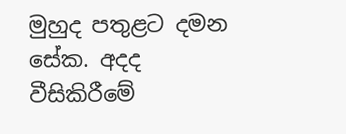මුහුද පතුළට දමන සේක. අදද වීසිකිරීමේ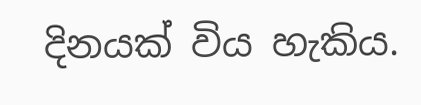දිනයක් විය හැකිය.